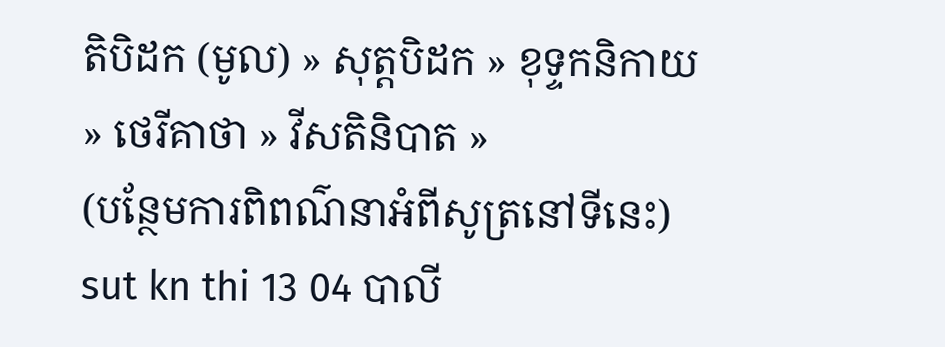តិបិដក (មូល) » សុត្តបិដក » ខុទ្ទកនិកាយ » ថេរីគាថា » វីសតិនិបាត »
(បន្ថែមការពិពណ៌នាអំពីសូត្រនៅទីនេះ)
sut kn thi 13 04 បាលី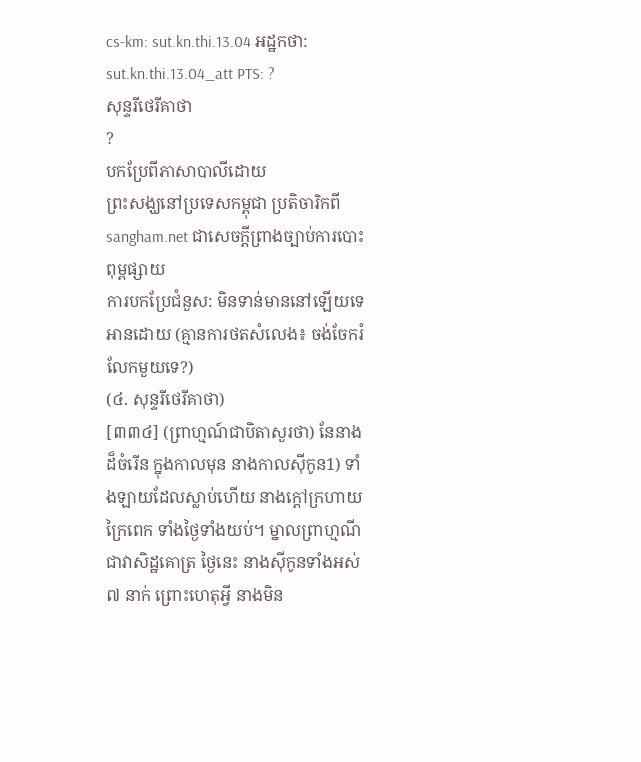cs-km: sut.kn.thi.13.04 អដ្ឋកថា: sut.kn.thi.13.04_att PTS: ?
សុន្ទរីថេរីគាថា
?
បកប្រែពីភាសាបាលីដោយ
ព្រះសង្ឃនៅប្រទេសកម្ពុជា ប្រតិចារិកពី sangham.net ជាសេចក្តីព្រាងច្បាប់ការបោះពុម្ពផ្សាយ
ការបកប្រែជំនួស: មិនទាន់មាននៅឡើយទេ
អានដោយ (គ្មានការថតសំលេង៖ ចង់ចែករំលែកមួយទេ?)
(៤. សុន្ទរីថេរីគាថា)
[៣៣៤] (ព្រាហ្មណ៍ជាបិតាសួរថា) នែនាងដ៏ចំរើន ក្នុងកាលមុន នាងកាលស៊ីកូន1) ទាំងឡាយដែលស្លាប់ហើយ នាងក្ដៅក្រហាយក្រៃពេក ទាំងថ្ងៃទាំងយប់។ ម្នាលព្រាហ្មណី ជាវាសិដ្ឋគោត្រ ថ្ងៃនេះ នាងស៊ីកូនទាំងអស់ ៧ នាក់ ព្រោះហេតុអ្វី នាងមិន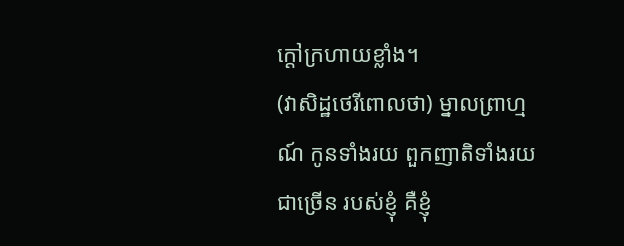ក្ដៅក្រហាយខ្លាំង។
(វាសិដ្ឋថេរីពោលថា) ម្នាលព្រាហ្មណ៍ កូនទាំងរយ ពួកញាតិទាំងរយ ជាច្រើន របស់ខ្ញុំ គឺខ្ញុំ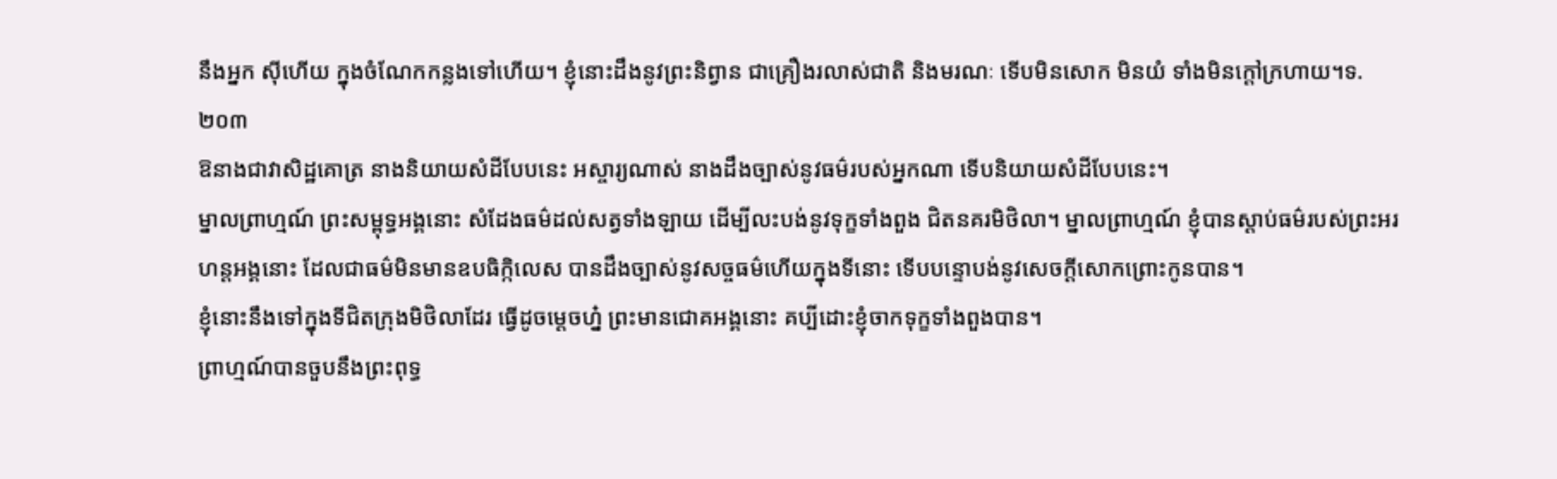នឹងអ្នក ស៊ីហើយ ក្នុងចំណែកកន្លងទៅហើយ។ ខ្ញុំនោះដឹងនូវព្រះនិព្វាន ជាគ្រឿងរលាស់ជាតិ និងមរណៈ ទើបមិនសោក មិនយំ ទាំងមិនក្ដៅក្រហាយ។ទ. ២០៣
ឱនាងជាវាសិដ្ឋគោត្រ នាងនិយាយសំដីបែបនេះ អស្ចារ្យណាស់ នាងដឹងច្បាស់នូវធម៌របស់អ្នកណា ទើបនិយាយសំដីបែបនេះ។
ម្នាលព្រាហ្មណ៍ ព្រះសម្ពុទ្ធអង្គនោះ សំដែងធម៌ដល់សត្វទាំងឡាយ ដើម្បីលះបង់នូវទុក្ខទាំងពួង ជិតនគរមិថិលា។ ម្នាលព្រាហ្មណ៍ ខ្ញុំបានស្ដាប់ធម៌របស់ព្រះអរហន្ដអង្គនោះ ដែលជាធម៌មិនមានឧបធិក្កិលេស បានដឹងច្បាស់នូវសច្ចធម៌ហើយក្នុងទីនោះ ទើបបន្ទោបង់នូវសេចក្ដីសោកព្រោះកូនបាន។
ខ្ញុំនោះនឹងទៅក្នុងទីជិតក្រុងមិថិលាដែរ ធ្វើដូចម្ដេចហ្ន៎ ព្រះមានជោគអង្គនោះ គប្បីដោះខ្ញុំចាកទុក្ខទាំងពួងបាន។
ព្រាហ្មណ៍បានចួបនឹងព្រះពុទ្ធ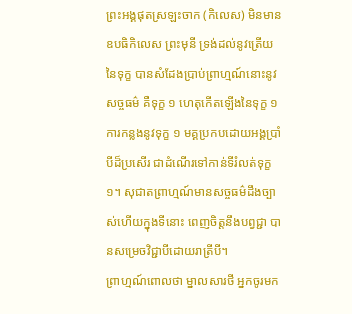ព្រះអង្គផុតស្រឡះចាក (កិលេស) មិនមានឧបធិកិលេស ព្រះមុនី ទ្រង់ដល់នូវត្រើយនៃទុក្ខ បានសំដែងប្រាប់ព្រាហ្មណ៍នោះនូវសច្ចធម៌ គឺទុក្ខ ១ ហេតុកើតឡើងនៃទុក្ខ ១ ការកន្លងនូវទុក្ខ ១ មគ្គប្រកបដោយអង្គប្រាំបីដ៏ប្រសើរ ជាដំណើរទៅកាន់ទីរំលត់ទុក្ខ ១។ សុជាតព្រាហ្មណ៍មានសច្ចធម៌ដឹងច្បាស់ហើយក្នុងទីនោះ ពេញចិត្តនឹងបព្វជ្ជា បានសម្រេចវិជ្ជាបីដោយរាត្រីបី។
ព្រាហ្មណ៍ពោលថា ម្នាលសារថី អ្នកចូរមក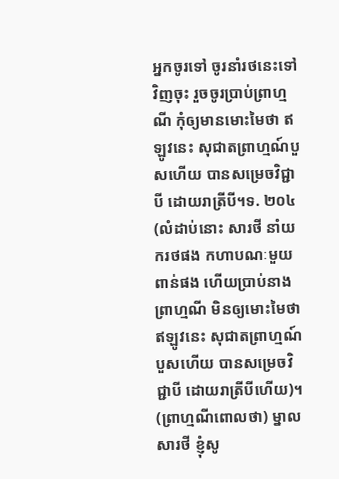អ្នកចូរទៅ ចូរនាំរថនេះទៅវិញចុះ រួចចូរប្រាប់ព្រាហ្មណី កុំឲ្យមានមោះមៃថា ឥឡូវនេះ សុជាតព្រាហ្មណ៍បួសហើយ បានសម្រេចវិជ្ជាបី ដោយរាត្រីបី។ទ. ២០៤
(លំដាប់នោះ សារថី នាំយករថផង កហាបណៈមួយពាន់ផង ហើយប្រាប់នាងព្រាហ្មណី មិនឲ្យមោះមៃថា ឥឡូវនេះ សុជាតព្រាហ្មណ៍បួសហើយ បានសម្រេចវិជ្ជាបី ដោយរាត្រីបីហើយ)។
(ព្រាហ្មណីពោលថា) ម្នាលសារថី ខ្ញុំសូ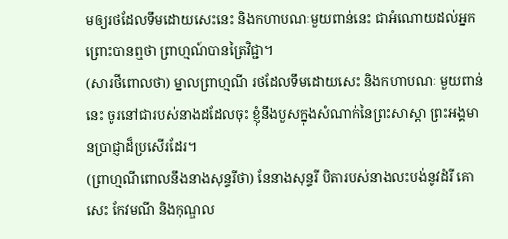មឲ្យរថដែលទឹមដោយសេះនេះ និងកហាបណៈមួយពាន់នេះ ជាអំណោយដល់អ្នក ព្រោះបានឮថា ព្រាហ្មណ៍បានត្រៃវិជ្ជា។
(សារថីពោលថា) ម្នាលព្រាហ្មណី រថដែលទឹមដោយសេះ និងកហាបណៈ មួយពាន់នេះ ចូរនៅជារបស់នាងដដែលចុះ ខ្ញុំនឹងបួសក្នុងសំណាក់នៃព្រះសាស្ដា ព្រះអង្គមានប្រាជ្ញាដ៏ប្រសើរដែរ។
(ព្រាហ្មណីពោលនឹងនាងសុន្ទរីថា) នែនាងសុន្ទរី បិតារបស់នាងលះបង់នូវដំរី គោ សេះ កែវមណី និងកុណ្ឌល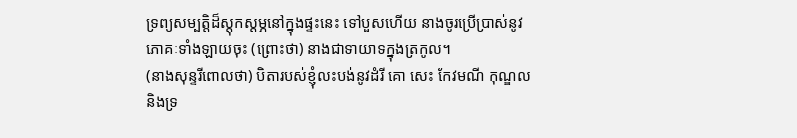ទ្រព្យសម្បត្តិដ៏ស្ដុកស្ដម្ភនៅក្នុងផ្ទះនេះ ទៅបួសហើយ នាងចូរប្រើប្រាស់នូវភោគៈទាំងឡាយចុះ (ព្រោះថា) នាងជាទាយាទក្នុងត្រកូល។
(នាងសុន្ទរីពោលថា) បិតារបស់ខ្ញុំលះបង់នូវដំរី គោ សេះ កែវមណី កុណ្ឌល និងទ្រ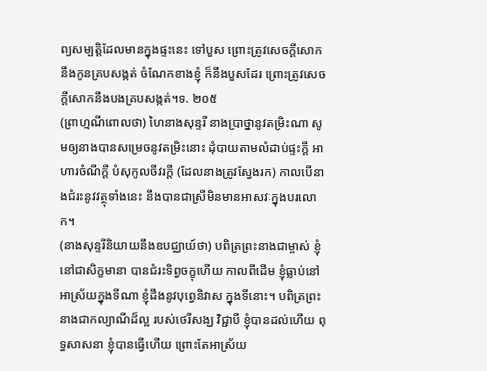ព្យសម្បត្តិដែលមានក្នុងផ្ទះនេះ ទៅបួស ព្រោះត្រូវសេចក្ដីសោកនឹងកូនគ្របសង្កត់ ចំណែកខាងខ្ញុំ ក៏នឹងបួសដែរ ព្រោះត្រូវសេចក្ដីសោកនឹងបងគ្របសង្កត់។ទ. ២០៥
(ព្រាហ្មណីពោលថា) ហៃនាងសុន្ទរី នាងប្រាថ្នានូវតម្រិះណា សូមឲ្យនាងបានសម្រេចនូវតម្រិះនោះ ដុំបាយតាមលំដាប់ផ្ទះក្ដី អាហារចំណីក្ដី បំសុកូលចីវរក្ដី (ដែលនាងត្រូវស្វែងរក) កាលបើនាងជំរះនូវវត្ថុទាំងនេះ នឹងបានជាស្រីមិនមានអាសវៈក្នុងបរលោក។
(នាងសុន្ទរីនិយាយនឹងឧបជ្ឈាយ៍ថា) បពិត្រព្រះនាងជាម្ចាស់ ខ្ញុំនៅជាសិក្ខមានា បានជំរះទិព្វចក្ខុហើយ កាលពីដើម ខ្ញុំធ្លាប់នៅអាស្រ័យក្នុងទីណា ខ្ញុំដឹងនូវបុព្វេនិវាស ក្នុងទីនោះ។ បពិត្រព្រះនាងជាកល្យាណីដ៏ល្អ របស់ថេរីសង្ឃ វិជ្ជាបី ខ្ញុំបានដល់ហើយ ពុទ្ធសាសនា ខ្ញុំបានធ្វើហើយ ព្រោះតែអាស្រ័យ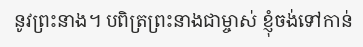នូវព្រះនាង។ បពិត្រព្រះនាងជាម្ចាស់ ខ្ញុំចង់ទៅកាន់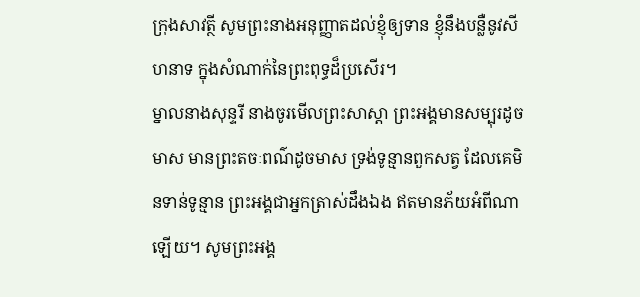ក្រុងសាវត្ថី សូមព្រះនាងអនុញ្ញាតដល់ខ្ញុំឲ្យទាន ខ្ញុំនឹងបន្លឺនូវសីហនាទ ក្នុងសំណាក់នៃព្រះពុទ្ធដ៏ប្រសើរ។
ម្នាលនាងសុន្ទរី នាងចូរមើលព្រះសាស្ដា ព្រះអង្គមានសម្បុរដូចមាស មានព្រះតចៈពណ៌ដូចមាស ទ្រង់ទូន្មានពួកសត្វ ដែលគេមិនទាន់ទូន្មាន ព្រះអង្គជាអ្នកត្រាស់ដឹងឯង ឥតមានភ័យអំពីណាឡើយ។ សូមព្រះអង្គ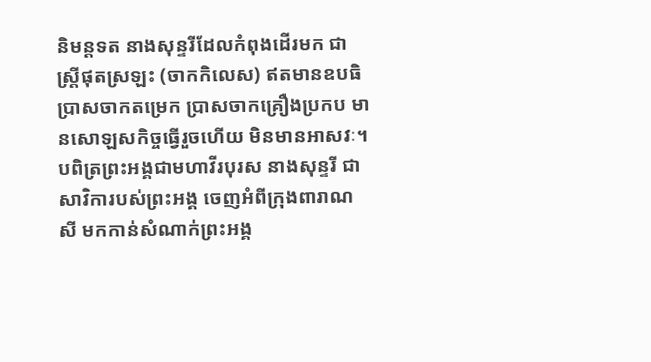និមន្តទត នាងសុន្ទរីដែលកំពុងដើរមក ជាស្ត្រីផុតស្រឡះ (ចាកកិលេស) ឥតមានឧបធិ ប្រាសចាកតម្រេក ប្រាសចាកគ្រឿងប្រកប មានសោឡសកិច្ចធ្វើរួចហើយ មិនមានអាសវៈ។ បពិត្រព្រះអង្គជាមហាវីរបុរស នាងសុន្ទរី ជាសាវិការបស់ព្រះអង្គ ចេញអំពីក្រុងពារាណសី មកកាន់សំណាក់ព្រះអង្គ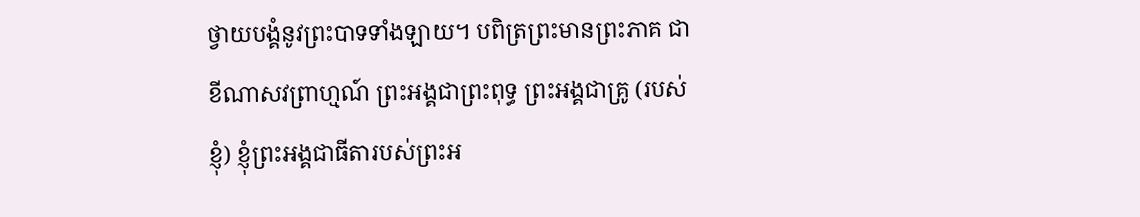ថ្វាយបង្គំនូវព្រះបាទទាំងឡាយ។ បពិត្រព្រះមានព្រះភាគ ជាខីណាសវព្រាហ្មណ៍ ព្រះអង្គជាព្រះពុទ្ធ ព្រះអង្គជាគ្រូ (របស់ខ្ញុំ) ខ្ញុំព្រះអង្គជាធីតារបស់ព្រះអ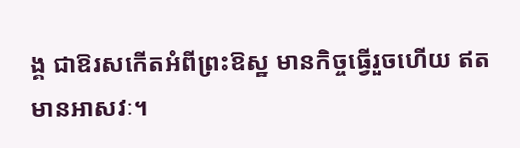ង្គ ជាឱរសកើតអំពីព្រះឱស្ឋ មានកិច្ចធ្វើរួចហើយ ឥតមានអាសវៈ។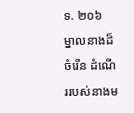ទ. ២០៦
ម្នាលនាងដ៏ចំរើន ដំណើររបស់នាងម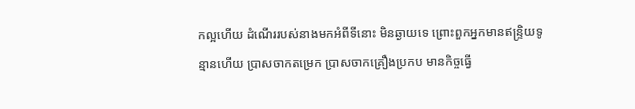កល្អហើយ ដំណើររបស់នាងមកអំពីទីនោះ មិនឆ្ងាយទេ ព្រោះពួកអ្នកមានឥន្រ្ទិយទូន្មានហើយ ប្រាសចាកតម្រេក ប្រាសចាកគ្រឿងប្រកប មានកិច្ចធ្វើ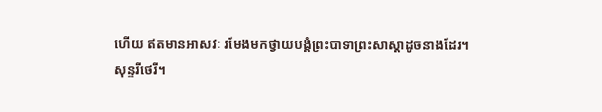ហើយ ឥតមានអាសវៈ រមែងមកថ្វាយបង្គំព្រះបាទាព្រះសាស្ដាដូចនាងដែរ។
សុន្ទរីថេរី។